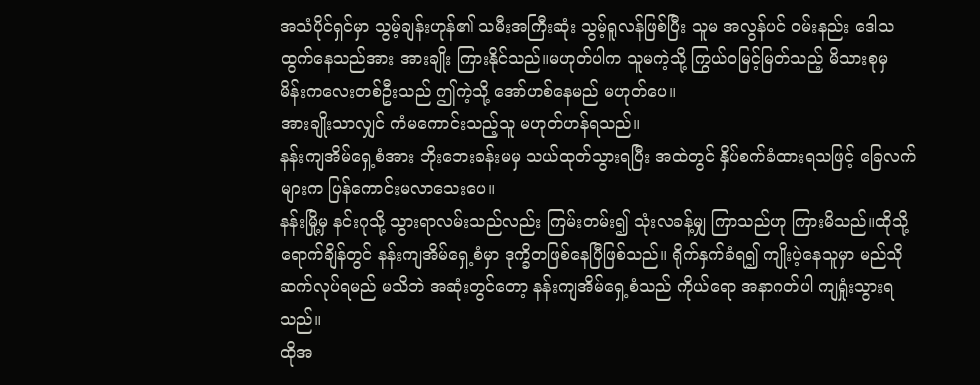အသံပိုင်ရှင်မှာ သွမ့်ချန်းဟုန်၏ သမီးအကြီးဆုံး သွမ့်ရူလန်ဖြစ်ပြီး သူမ အလွန်ပင် ဝမ်းနည်း ဒေါသထွက်နေသည်အား အားချိုး ကြားနိုင်သည်။မဟုတ်ပါက သူမကဲ့သို့ ကြွယ်ဝမြင့်မြတ်သည့် မိသားစုမှ မိန်းကလေးတစ်ဦးသည် ဤကဲ့သို့ အော်ဟစ်နေမည် မဟုတ်ပေ။
အားချိုးသာလျှင် ကံမကောင်းသည့်သူ မဟုတ်ဟန်ရသည်။
နန်းကျအိမ်ရှေ့စံအား ဘိုးဘေးခန်းမမှ သယ်ထုတ်သွားရပြီး အထဲတွင် နှိပ်စက်ခံထားရသဖြင့် ခြေလက်များက ပြန်ကောင်းမလာသေးပေ။
နန်းမြို့မှ နင်းဂုသို့ သွားရာလမ်းသည်လည်း ကြမ်းတမ်း၍ သုံးလခန့်မျှ ကြာသည်ဟု ကြားမိသည်။ထိုသို့ရောက်ချိန်တွင် နန်းကျအိမ်ရှေ့စံမှာ ဒုက္ခိတဖြစ်နေပြီဖြစ်သည်။ ရိုက်နှက်ခံရ၍ ကျိုးပဲ့နေသူမှာ မည်သိုဆက်လုပ်ရမည် မသိဘဲ အဆုံးတွင်တော့ နန်းကျအိမ်ရှေ့စံသည် ကိုယ်ရော အနာဂတ်ပါ ကျရှုံးသွားရသည်။
ထိုအ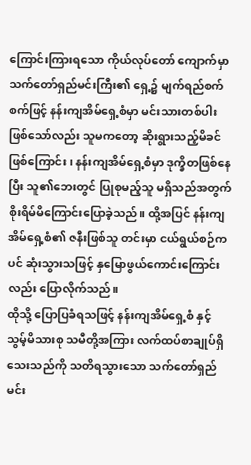ကြောင်းကြားရသော ကိုယ်လုပ်တော် ကျောက်မှာ သက်တော်ရှည်မင်းကြီး၏ ရှေ့၌ မျက်ရည်စက်စက်ဖြင့် နန်းကျအိမ်ရှေ့စံမှာ မင်းသားတစ်ပါးဖြစ်သော်လည်း သူမကတော့ ဆိုးရွားသည့်မိခင်ဖြစ်ကြောင်း၊ နန်းကျအိမ်ရှေ့စံမှာ ဒုက္ခိတဖြစ်နေပြီး သူ၏ဘေးတွင် ပြုစုမည့်သူ မရှိသည်အတွက် စိုးရိမ်မိကြောင်းပြောခဲ့သည်။ ထို့အပြင် နန်းကျအိမ်ရှေ့စံ၏ ဇနီးဖြစ်သူ တင်းမှာ ငယ်ရွယ်စဉ်ကပင် ဆုံးသွားသဖြင့် နှမြောဖွယ်ကောင်းကြောင်းလည်း ပြောလိုက်သည်။
ထိုသို့ ပြောပြခံရသဖြင့် နန်းကျအိမ်ရှေ့စံ နှင့် သွမ့်မိသားစု သမီတို့အကြား လက်ထပ်စာချုပ်ရှိသေးသည်ကို သတိရသွားသော သက်တော်ရှည်မင်း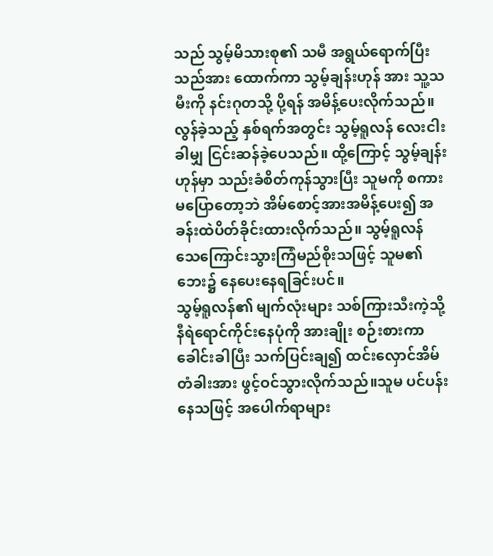သည် သွမ့်မိသားစု၏ သမီ အရွယ်ရောက်ပြီးသည်အား ထောက်ကာ သွမ့်ချန်းဟုန် အား သူ့သမီးကို နင်းဂုတသို့ ပို့ရန် အမိန့်ပေးလိုက်သည်။
လွန်ခဲ့သည့် နှစ်ရက်အတွင်း သွမ့်ရူလန် လေးငါးခါမျှ ငြင်းဆန်ခဲ့ပေသည်။ ထို့ကြောင့် သွမ့်ချန်းဟုန်မှာ သည်းခံစိတ်ကုန်သွားပြီး သူမကို စကားမပြောတော့ဘဲ အိမ်စောင့်အားအမိန့်ပေး၍ အခန်းထဲပိတ်ခိုင်းထားလိုက်သည်။ သွမ့်ရူလန် သေကြောင်းသွားကြံမည်စိုးသဖြင့် သူမ၏ ဘေး၌ နေပေးနေရခြင်းပင်။
သွမ့်ရူလန်၏ မျက်လုံးများ သစ်ကြားသီးကဲ့သို့ နီရဲရောင်ကိုင်းနေပုံကို အားချိုး စဉ်းစားကာ ခေါင်းခါပြီး သက်ပြင်းချ၍ ထင်းလှောင်အိမ်တံခါးအား ဖွင့်ဝင်သွားလိုက်သည်။သူမ ပင်ပန်းနေသဖြင့် အပေါက်ရာများ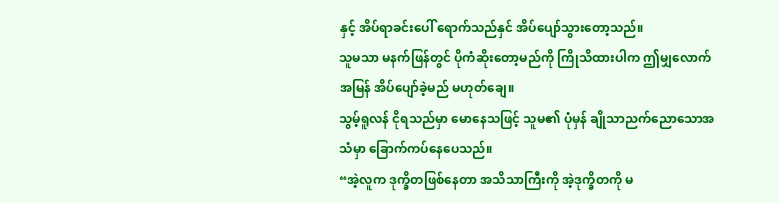နှင့် အိပ်ရာခင်းပေါ် ရောက်သည်နှင် အိပ်ပျော်သွားတော့သည်။
သူမသာ မနက်ဖြန်တွင် ပိုကံဆိုးတော့မည်ကို ကြိုသိထားပါက ဤမျှလောက် အမြန် အိပ်ပျော်ခဲ့မည် မဟုတ်ချေ။
သွမ့်ရူလန် ငိုရသည်မှာ မောနေသဖြင့် သူမ၏ ပုံမှန် ချိုသာညက်ညောသောအသံမှာ ခြောက်ကပ်နေပေသည်။
“အဲ့လူက ဒုက္ခိတဖြစ်နေတာ အသိသာကြီးကို အဲ့ဒုက္ခိတကို မ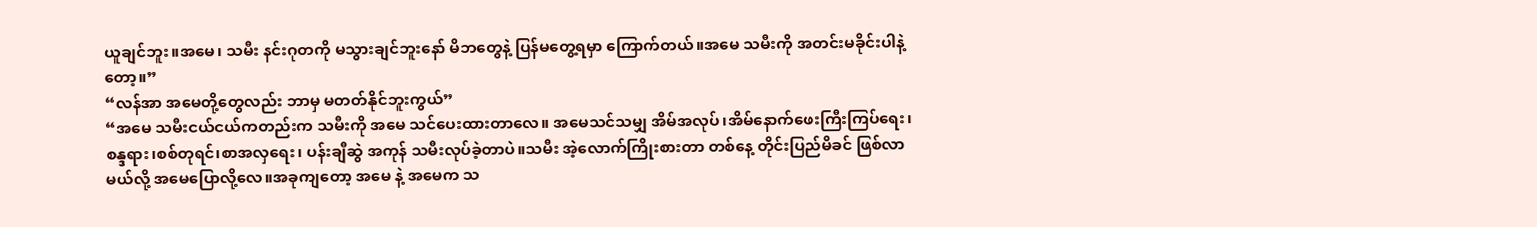ယူချင်ဘူး။အမေ၊ သမီး နင်းဂုတကို မသွားချင်ဘူးနော် မိဘတွေနဲ့ ပြန်မတွေ့ရမှာ ကြောက်တယ်။အမေ သမီးကို အတင်းမခိုင်းပါနဲ့တော့။”
“လန်အာ အမေတို့တွေလည်း ဘာမှ မတတ်နိုင်ဘူးကွယ်”
“အမေ သမီးငယ်ငယ်ကတည်းက သမီးကို အမေ သင်ပေးထားတာလေ။ အမေသင်သမျှ အိမ်အလုပ်၊အိမ်နောက်ဖေးကြီးကြပ်ရေး၊စန္ဒရား၊စစ်တုရင်၊စာအလှရေး၊ ပန်းချီဆွဲ အကုန် သမီးလုပ်ခဲ့တာပဲ။သမီး အဲ့လောက်ကြိုးစားတာ တစ်နေ့ တိုင်းပြည်မိခင် ဖြစ်လာမယ်လို့ အမေပြောလို့လေ။အခုကျတော့ အမေ နဲ့ အမေက သ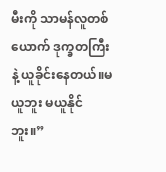မီးကို သာမန်လူတစ်ယောက် ဒုက္ခတကြီးနဲ့ ယူခိုင်းနေတယ်။မယူဘူး မယူနိုင်ဘူး။”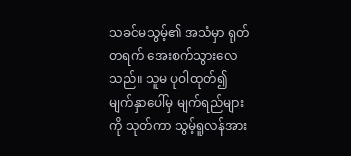သခင်မသွမ့်၏ အသံမှာ ရုတ်တရက် အေးစက်သွားလေသည်။ သူမ ပုဝါထုတ်၍ မျက်နှာပေါ်မှ မျက်ရည်များကို သုတ်ကာ သွမ့်ရူလန်အား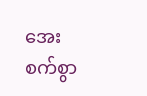အေးစက်စွာ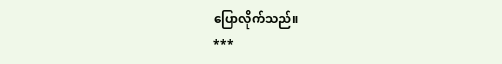ပြောလိုက်သည်။
***